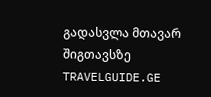გადასვლა მთავარ შიგთავსზე
TRAVELGUIDE.GE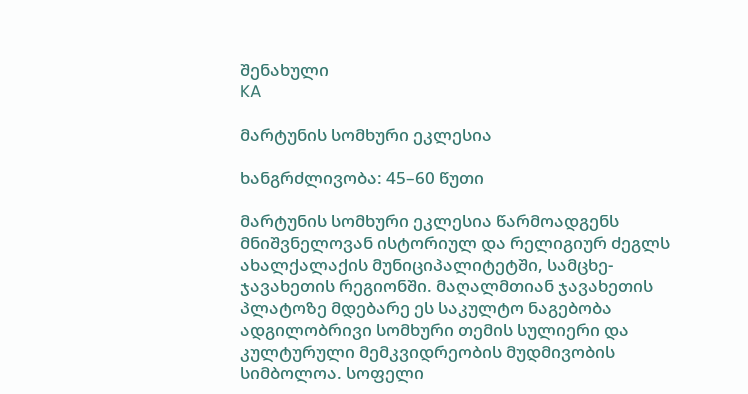შენახული
KA

მარტუნის სომხური ეკლესია

ხანგრძლივობა: 45–60 წუთი

მარტუნის სომხური ეკლესია წარმოადგენს მნიშვნელოვან ისტორიულ და რელიგიურ ძეგლს ახალქალაქის მუნიციპალიტეტში, სამცხე-ჯავახეთის რეგიონში. მაღალმთიან ჯავახეთის პლატოზე მდებარე ეს საკულტო ნაგებობა ადგილობრივი სომხური თემის სულიერი და კულტურული მემკვიდრეობის მუდმივობის სიმბოლოა. სოფელი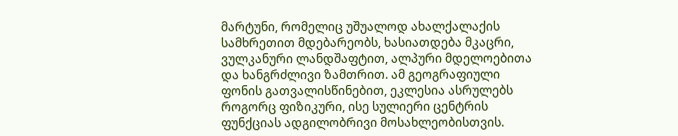მარტუნი, რომელიც უშუალოდ ახალქალაქის სამხრეთით მდებარეობს, ხასიათდება მკაცრი, ვულკანური ლანდშაფტით, ალპური მდელოებითა და ხანგრძლივი ზამთრით. ამ გეოგრაფიული ფონის გათვალისწინებით, ეკლესია ასრულებს როგორც ფიზიკური, ისე სულიერი ცენტრის ფუნქციას ადგილობრივი მოსახლეობისთვის.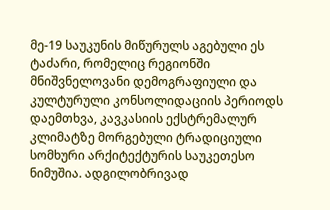მე-19 საუკუნის მიწურულს აგებული ეს ტაძარი, რომელიც რეგიონში მნიშვნელოვანი დემოგრაფიული და კულტურული კონსოლიდაციის პერიოდს დაემთხვა, კავკასიის ექსტრემალურ კლიმატზე მორგებული ტრადიციული სომხური არქიტექტურის საუკეთესო ნიმუშია. ადგილობრივად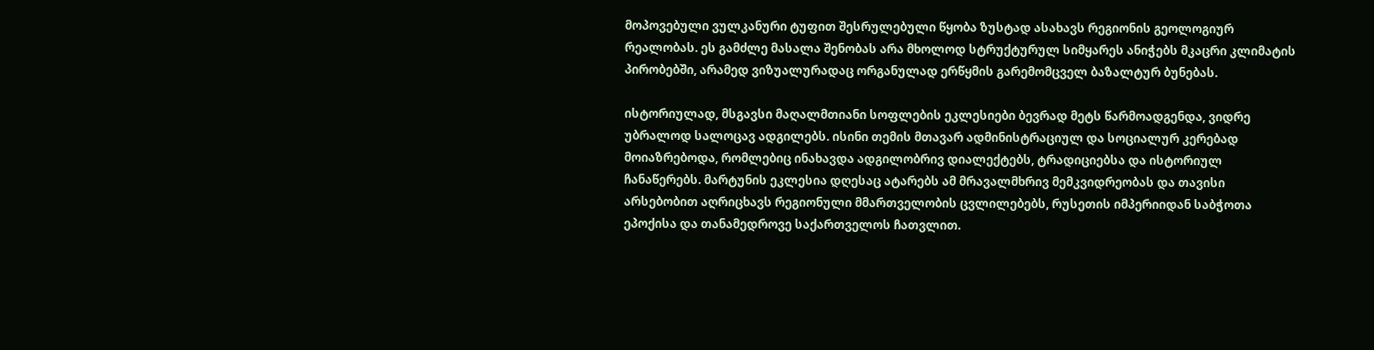მოპოვებული ვულკანური ტუფით შესრულებული წყობა ზუსტად ასახავს რეგიონის გეოლოგიურ რეალობას. ეს გამძლე მასალა შენობას არა მხოლოდ სტრუქტურულ სიმყარეს ანიჭებს მკაცრი კლიმატის პირობებში, არამედ ვიზუალურადაც ორგანულად ერწყმის გარემომცველ ბაზალტურ ბუნებას.

ისტორიულად, მსგავსი მაღალმთიანი სოფლების ეკლესიები ბევრად მეტს წარმოადგენდა, ვიდრე უბრალოდ სალოცავ ადგილებს. ისინი თემის მთავარ ადმინისტრაციულ და სოციალურ კერებად მოიაზრებოდა, რომლებიც ინახავდა ადგილობრივ დიალექტებს, ტრადიციებსა და ისტორიულ ჩანაწერებს. მარტუნის ეკლესია დღესაც ატარებს ამ მრავალმხრივ მემკვიდრეობას და თავისი არსებობით აღრიცხავს რეგიონული მმართველობის ცვლილებებს, რუსეთის იმპერიიდან საბჭოთა ეპოქისა და თანამედროვე საქართველოს ჩათვლით.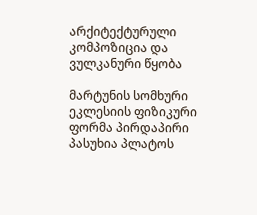არქიტექტურული კომპოზიცია და ვულკანური წყობა

მარტუნის სომხური ეკლესიის ფიზიკური ფორმა პირდაპირი პასუხია პლატოს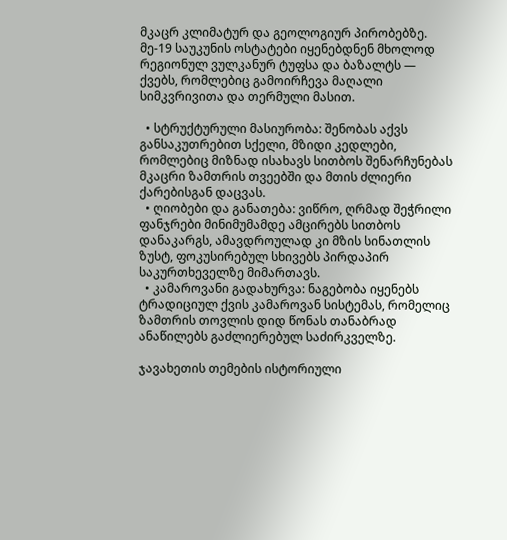მკაცრ კლიმატურ და გეოლოგიურ პირობებზე. მე-19 საუკუნის ოსტატები იყენებდნენ მხოლოდ რეგიონულ ვულკანურ ტუფსა და ბაზალტს — ქვებს, რომლებიც გამოირჩევა მაღალი სიმკვრივითა და თერმული მასით.

  • სტრუქტურული მასიურობა: შენობას აქვს განსაკუთრებით სქელი, მზიდი კედლები, რომლებიც მიზნად ისახავს სითბოს შენარჩუნებას მკაცრი ზამთრის თვეებში და მთის ძლიერი ქარებისგან დაცვას.
  • ღიობები და განათება: ვიწრო, ღრმად შეჭრილი ფანჯრები მინიმუმამდე ამცირებს სითბოს დანაკარგს, ამავდროულად კი მზის სინათლის ზუსტ, ფოკუსირებულ სხივებს პირდაპირ საკურთხეველზე მიმართავს.
  • კამაროვანი გადახურვა: ნაგებობა იყენებს ტრადიციულ ქვის კამაროვან სისტემას, რომელიც ზამთრის თოვლის დიდ წონას თანაბრად ანაწილებს გაძლიერებულ საძირკველზე.

ჯავახეთის თემების ისტორიული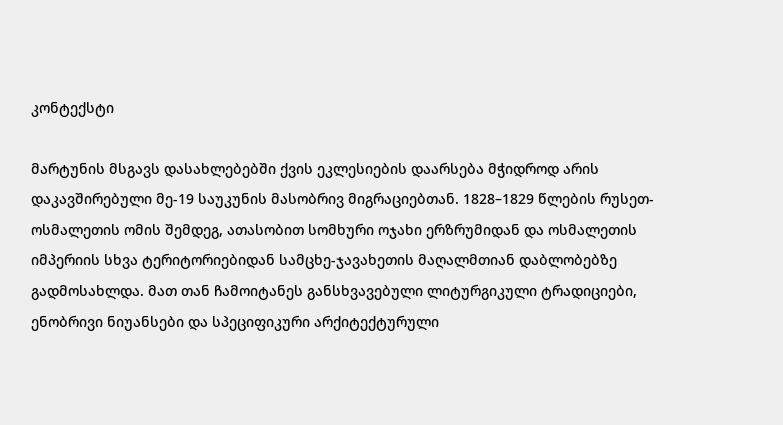კონტექსტი

მარტუნის მსგავს დასახლებებში ქვის ეკლესიების დაარსება მჭიდროდ არის დაკავშირებული მე-19 საუკუნის მასობრივ მიგრაციებთან. 1828–1829 წლების რუსეთ-ოსმალეთის ომის შემდეგ, ათასობით სომხური ოჯახი ერზრუმიდან და ოსმალეთის იმპერიის სხვა ტერიტორიებიდან სამცხე-ჯავახეთის მაღალმთიან დაბლობებზე გადმოსახლდა. მათ თან ჩამოიტანეს განსხვავებული ლიტურგიკული ტრადიციები, ენობრივი ნიუანსები და სპეციფიკური არქიტექტურული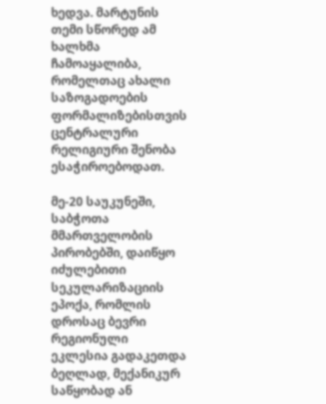ხედვა. მარტუნის თემი სწორედ ამ ხალხმა ჩამოაყალიბა, რომელთაც ახალი საზოგადოების ფორმალიზებისთვის ცენტრალური რელიგიური შენობა ესაჭიროებოდათ.

მე-20 საუკუნეში, საბჭოთა მმართველობის პირობებში, დაიწყო იძულებითი სეკულარიზაციის ეპოქა, რომლის დროსაც ბევრი რეგიონული ეკლესია გადაკეთდა ბეღლად, მექანიკურ საწყობად ან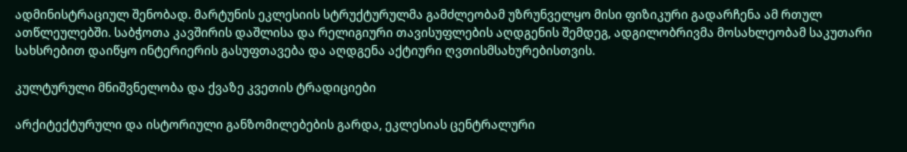ადმინისტრაციულ შენობად. მარტუნის ეკლესიის სტრუქტურულმა გამძლეობამ უზრუნველყო მისი ფიზიკური გადარჩენა ამ რთულ ათწლეულებში. საბჭოთა კავშირის დაშლისა და რელიგიური თავისუფლების აღდგენის შემდეგ, ადგილობრივმა მოსახლეობამ საკუთარი სახსრებით დაიწყო ინტერიერის გასუფთავება და აღდგენა აქტიური ღვთისმსახურებისთვის.

კულტურული მნიშვნელობა და ქვაზე კვეთის ტრადიციები

არქიტექტურული და ისტორიული განზომილებების გარდა, ეკლესიას ცენტრალური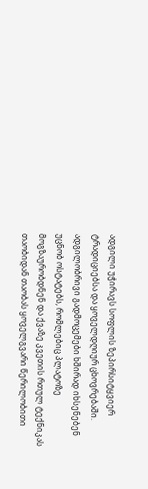ადგილი უჭირავს სოფლის ზეპირსიტყვიერ ტრადიციებსა და ყოველდღიურ ცხოვრებაში. ადგილობრივი გადმოცემები ხშირად იხსენებენ უცნობ ოსტატებს, რომლებიც პლატოზე მოგზაურობდნენ და ქვაზე კვეთის რთულ ტექნიკას თაობიდან თაობას ყოველგვარი წერილობითი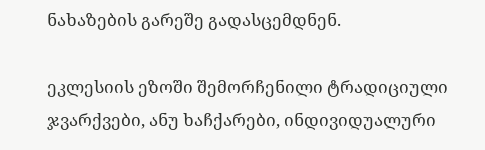ნახაზების გარეშე გადასცემდნენ.

ეკლესიის ეზოში შემორჩენილი ტრადიციული ჯვარქვები, ანუ ხაჩქარები, ინდივიდუალური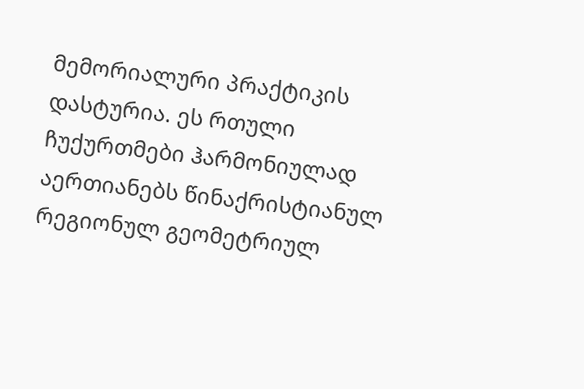მემორიალური პრაქტიკის დასტურია. ეს რთული ჩუქურთმები ჰარმონიულად აერთიანებს წინაქრისტიანულ რეგიონულ გეომეტრიულ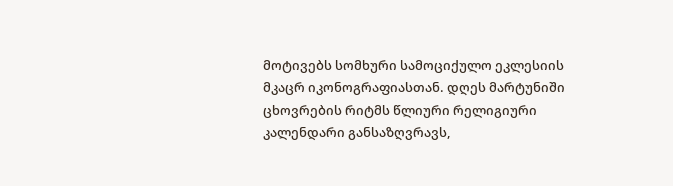მოტივებს სომხური სამოციქულო ეკლესიის მკაცრ იკონოგრაფიასთან. დღეს მარტუნიში ცხოვრების რიტმს წლიური რელიგიური კალენდარი განსაზღვრავს,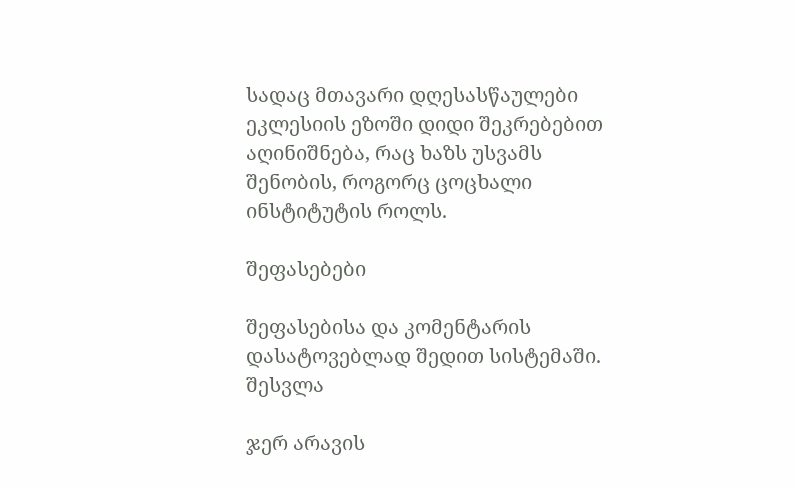სადაც მთავარი დღესასწაულები ეკლესიის ეზოში დიდი შეკრებებით აღინიშნება, რაც ხაზს უსვამს შენობის, როგორც ცოცხალი ინსტიტუტის როლს.

შეფასებები

შეფასებისა და კომენტარის დასატოვებლად შედით სისტემაში. შესვლა

ჯერ არავის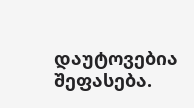დაუტოვებია შეფასება.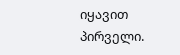იყავით პირველი.